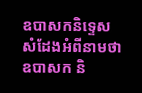ឧបាសកនិទ្ទេស
សំដែងអំពីនាមថា ឧបាសក និ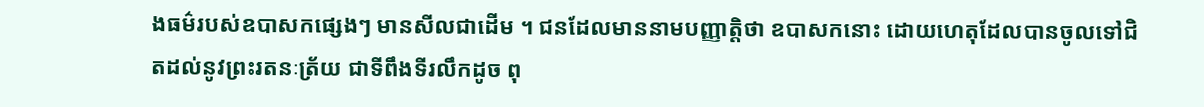ងធម៌របស់ឧបាសកផ្សេងៗ មានសីលជាដើម ។ ជនដែលមាននាមបញ្ញាតិ្តថា ឧបាសកនោះ ដោយហេតុដែលបានចូលទៅជិតដល់នូវព្រះរតនៈត្រ័យ ជាទីពឹងទីរលឹកដូច ពុ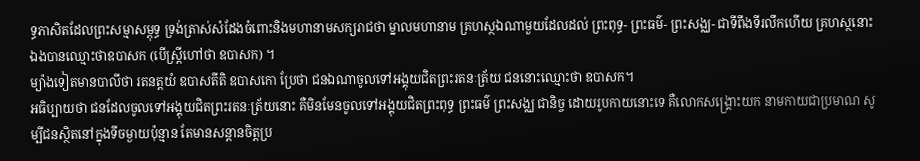ទ្ធភាសិតដែលព្រះសម្មាសម្ពុទ្ធ ទ្រង់ត្រាស់សំដែងចំពោះនិងមហានាមសក្យរាជថា ម្នាលមហានាម គ្រហស្ថឯណាមួយដែលដល់ ព្រះពុទ្ធ- ព្រះធម៌- ព្រះសង្ឈ- ជាទីពឹងទីរលឹកហើយ គ្រហស្ថនោះឯងបានឈ្មោះថាឧបាសក (បើស្រ្តីហៅថា ឧបាសក) ។
ម្យ៉ាងទៀតមានបាលីថា រតនត្តយំ ឧបាសតីតិ ឧបាសកោ ប្រែថា ជនឯណាចូលទៅអង្គុយជិតព្រះរតនៈត្រ័យ ជននោះឈ្មោះថា ឧបាសក។
អធិប្បាយថា ជនដែលចូលទៅអង្គុយជិតព្រះរតនៈត្រ័យនោះ គឺមិនមែនចូលទៅអង្គុយជិតព្រះពុទ្ធ ព្រះធម៌ ព្រះសង្ឈ ជានិច្ច ដោយរូបកាយនោះទេ គឺលោកសង្រ្គោះយក នាមកាយជាប្រមាណ សូម្បីជនស្ថិតនៅក្នុងទីចម្ងាយប៉ុន្មាន តែមានសន្តានចិត្តប្រ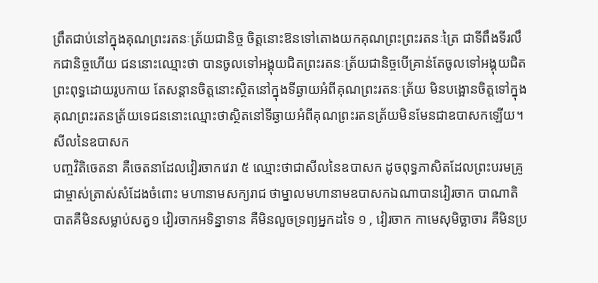ព្រឹតជាប់នៅក្នុងគុណព្រះរតនៈត្រ័យជានិច្ច ចិត្តនោះឱនទៅតោងយកគុណព្រះព្រះរតនៈត្រៃ ជាទីពឹងទីរលឹកជានិច្ចហើយ ជននោះឈ្មោះថា បានចូលទៅអង្គុយជិតព្រះរតនៈត្រ័យជានិច្ចបើគ្រាន់តែចូលទៅអង្គុយជិតព្រះពុទ្ធដោយរូបកាយ តែសន្តានចិត្តនោះស្ថិតនៅក្នុងទីឆ្ងាយអំពីគុណព្រះរតនៈត្រ័យ មិនបង្អោនចិត្តទៅក្នុងគុណព្រះរតនត្រ័យទេជននោះឈ្មោះថាស្ថិតនៅទីឆ្ងាយអំពីគុណព្រះរតនត្រ័យមិនមែនជាឧបាសកឡើយ។
សីលនៃឧបាសក
បញ្ចវិតិចេតនា គឺចេតនាដែលវៀរចាកវេរា ៥ ឈ្មោះថាជាសីលនៃឧបាសក ដូចពុទ្ធភាសិតដែលព្រះបរមគ្រូជាម្ចាស់ត្រាស់សំដែងចំពោះ មហានាមសក្យរាជ ថាម្នាលមហានាមឧបាសកឯណាបានវៀរចាក បាណាតិបាតគឺមិនសម្លាប់សត្វ១ វៀរចាកអទិន្នាទាន គឺមិនលួចទ្រព្យអ្នកដទៃ ១ , វៀរចាក កាមេសុមិច្ឆាចារ គឺមិនប្រ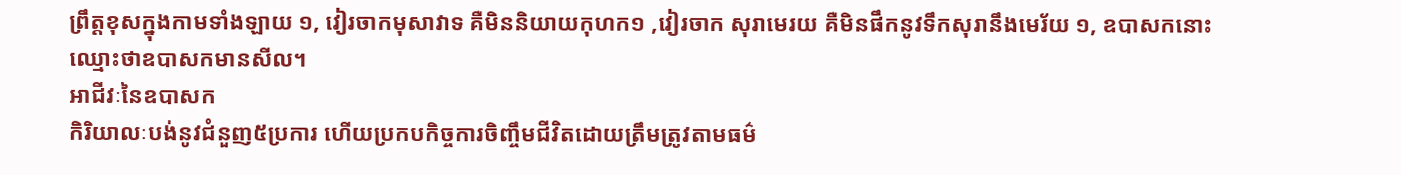ព្រឹត្តខុសក្នុងកាមទាំងឡាយ ១, វៀរចាកមុសាវាទ គឺមិននិយាយកុហក១ ,វៀរចាក សុរាមេរយ គឺមិនផឹកនូវទឹកសុរានឹងមេរ័យ ១, ឧបាសកនោះឈ្មោះថាឧបាសកមានសីល។
អាជីវៈនៃឧបាសក
កិរិយាលៈបង់នូវជំនួញ៥ប្រការ ហើយប្រកបកិច្ចការចិញ្ចឹមជីវិតដោយត្រឹមត្រូវតាមធម៌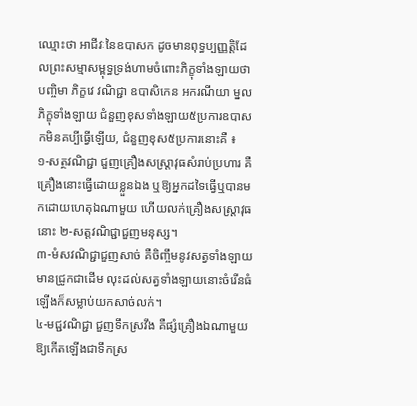ឈ្មោះថា អាជីវៈនៃឧបាសក ដូចមានពុទ្ធប្បញ្ញត្តិដែលព្រះសម្មាសម្ពុទ្ធទ្រង់ហាមចំពោះភិក្ខុទាំងឡាយថា បញ្ចិមា ភិក្ខវេ វណិជ្ជា ឧបាសិកេន អករណីយា ម្នលភិក្ខុទាំងឡាយ ជំនួញខុសទាំងឡាយ៥ប្រការឧបាសកមិនគប្បីធ្វើឡើយ, ជំនួញខុស៥ប្រការនោះគឺ ៖
១-សត្ថវណិជ្ជា ជួញគ្រឿងសស្រ្តាវុធសំរាប់ប្រហារ គឺគ្រឿងនោះធ្វើដោយខ្លួនឯង ឬឱ្យអ្នកដទៃធ្វើឬបានមកដោយហេតុឯណាមួយ ហើយលក់គ្រឿងសស្រ្តាវុធនោះ ២-សត្តវណិជ្ជាជួញមនុស្ស។
៣-មំសវណិជ្ជាជួញសាច់ គឺចិញ្ចឹមនូវសត្វទាំងឡាយមានជ្រូកជាដើម លុះដល់សត្វទាំងឡាយនោះចំរើនធំឡើងក៏សម្លាប់យកសាច់លក់។
៤-មជ្ជវណិជ្ជា ជួញទឹកស្រវឹង គឺផ្សំគ្រឿងឯណាមួយ ឱ្យកើតឡើងជាទឹកស្រ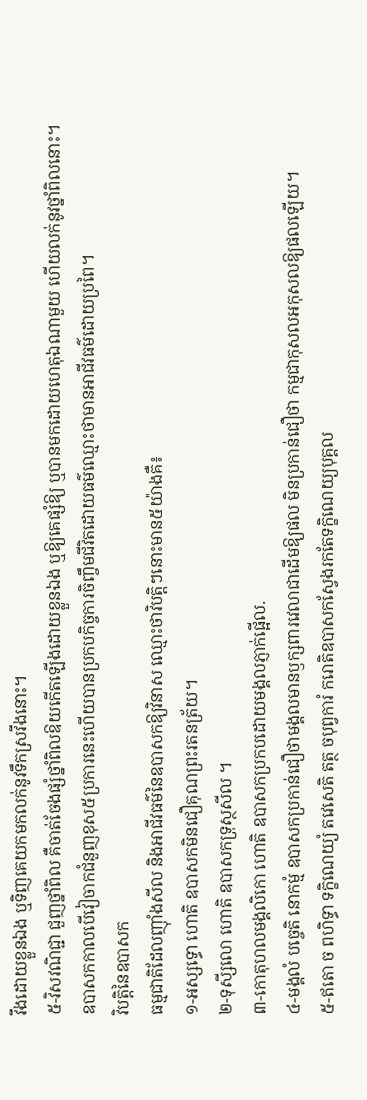វឹងដោយខ្លួនឯង ឬទិញគេយកមកលក់នូវទឹកស្រវឹងនោះ។
៥-វិសវណិជ្ជា ជួញថ្នាំពិល គឺចាត់ចែងផ្សំថ្នាំពិលឱយកើតឡើងដោយខ្លួនឯង ឬឱ្យគេផ្សំឱ្យ ឬបានមកដោយហេតុឯណាមួយ ហើយលក់នូវថ្នាំពិលនោះ។
ឧបាសកកាលបើវៀចាកជំនួញខុស៥ប្រការនេះហើយបានប្រកបកិច្ចការចិញ្ចឹមជីវិតដោយធម៌ឈ្មោះថាមានអាជីវធម៌ដោយប្រពៃ។
វិបត្តិនៃឧបាសក
ធម្មជាតិដែលញ៉ាំងសីល និងអាជីវធម៌នៃឧបាសកឱ្យវិនាស ឈ្មោះថាវិបត្តិៗនោះមាន៥យ៉ាងគឺ៖
១-អស្សទ្ធោ ហោតិ ឧបាសកមិនជឿគុណព្រះរតនត្រ័យ។
២-ទុសី្សលោ ហោតិ ឧបាសកទ្រុស្ថសីល ។
៣-កោតុហលមង្គលិកោ ហោតិ ឧបាសកប្រកបដោយមង្គលភ្ញាក់ផ្អើល.
៤-មង្គលំ បច្ចេតិ នោកម្មំ ឧបាសកប្រកាន់ជឿថាមង្គលមានឫក្សពារវេលាជាដើមឱ្យផល មិនប្រកាន់ជឿថា កម្មជាកុសលអកុសលឱ្យផលឡើយ។
៥-ឥតោ ច ពហិទ្ធា ទក្ខិណេយ្យំ តវេសេតិ តត្ថ ចបុព្វការំ ករោតិឧបាសកស្វែងរកតែទក្ខិណេយ្យបុគ្គល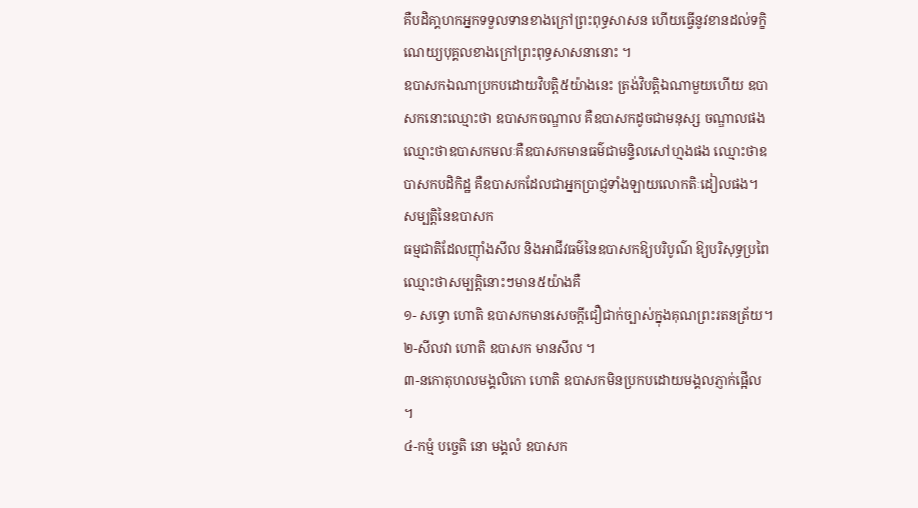គឺបដិគា្គហកអ្នកទទួលទានខាងក្រៅព្រះពុទ្ធសាសន ហើយធ្វើនូវខានដល់ទក្ខិណេយ្យបុគ្គលខាងក្រៅព្រះពុទ្ធសាសនានោះ ។
ឧបាសកឯណាប្រកបដោយវិបត្តិ៥យ៉ាងនេះ ត្រង់វិបត្តិឯណាមួយហើយ ឧបាសកនោះឈ្មោះថា ឧបាសកចណ្ឌាល គឺឧបាសកដូចជាមនុស្ស ចណ្ឌាលផង ឈ្មោះថាឧបាសកមលៈគឺឧបាសកមានធម៌ជាមន្ទិលសៅហ្មងផង ឈ្មោះថាឧបាសកបដិកិដ្ឋ គឺឧបាសកដែលជាអ្នកប្រាជ្ញទាំងឡាយលោកតិៈដៀលផង។
សម្បត្តិនៃឧបាសក
ធម្មជាតិដែលញ៉ាំងសីល និងអាជីវធម៌នៃឧបាសកឱ្យបរិបូណ៌ ឱ្យបរិសុទ្ធប្រពៃឈ្មោះថាសម្បត្តិនោះៗមាន៥យ៉ាងគឺ
១- សទ្ធោ ហោតិ ឧបាសកមានសេចក្តីជឿជាក់ច្បាស់ក្នុងគុណព្រះរតនត្រ័យ។
២-សីលវា ហោតិ ឧបាសក មានសីល ។
៣-នកោតុហលមង្គលិកោ ហោតិ ឧបាសកមិនប្រកបដោយមង្គលភ្ញាក់ផ្អើល ។
៤-កម្មំ បច្ចេតិ នោ មង្គលំ ឧបាសក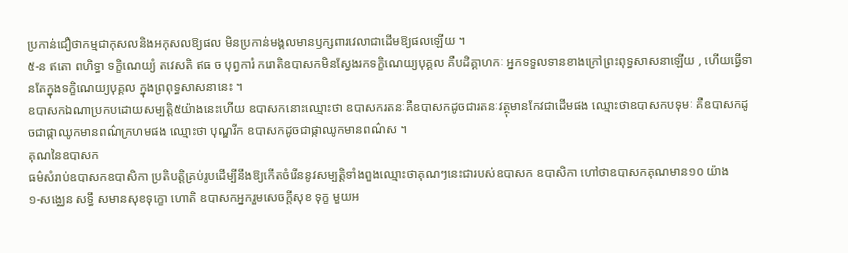ប្រកាន់ជឿថាកម្មជាកុសលនិងអកុសលឱ្យផល មិនប្រកាន់មង្គលមានឫក្សពារវេលាជាដើមឱ្យផលឡើយ ។
៥-ន ឥតោ ពហិទ្ធា ទក្ខិណេយ្យំ តវេសតិ ឥធ ច បុព្វការំ ករោតិឧបាសកមិនស្វែងរកទក្ខិណេយ្យបុគ្គល គឺបដិគ្គាហកៈ អ្នកទទួលទានខាងក្រៅព្រះពុទ្ធសាសនាឡើយ , ហើយធ្វើទានតែក្នុងទក្ខិណេយ្យបុគ្គល ក្នុងព្រពុទ្ធសាសនានេះ ។
ឧបាសកឯណាប្រកបដោយសម្បត្តិ៥យ៉ាងនេះហើយ ឧបាសកនោះឈ្មោះថា ឧបាសករតនៈគឺឧបាសកដូចជារតនៈវត្ថុមានកែវជាដើមផង ឈ្មោះថាឧបាសកបទុមៈ គឺឧបាសកដូចជាផ្កាឈូកមានពណ៌ក្រហមផង ឈ្មោះថា បុណ្ឌរីក ឧបាសកដូចជាផ្កាឈូកមានពណ៌ស ។
គុណនៃឧបាសក
ធម៌សំរាប់ឧបាសកឧបាសិកា ប្រតិបត្តិគ្រប់រូបដើម្បីនឹងឱ្យកើតចំរើននូវសម្បត្តិទាំងពួងឈ្មោះថាគុណៗនេះជារបស់ឧបាសក ឧបាសិកា ហៅថាឧបាសកគុណមាន១០ យ៉ាង
១-សង្ឈេន សទ្ធឹ សមានសុខទុក្ខោ ហោតិ ឧបាសកអ្នករួមសេចក្តីសុខ ទុក្ខ មួយអ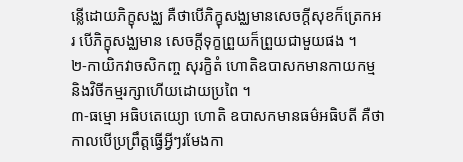ន្លើដោយភិក្ខុសង្ឈ គឺថាបើភិក្ខុសង្ឈមានសេចក្តីសុខក៏ត្រេកអរ បើភិក្ខុសង្ឈមាន សេចក្តីទុក្ខព្រួយក៏ព្រួយជាមួយផង ។
២-កាយិកវាចសិកញ្ច សុរក្ខិតំ ហោតិឧបាសកមានកាយកម្មនិងវិចីកម្មរក្សាហើយដោយប្រពៃ ។
៣-ធម្មោ អធិបតេយ្យោ ហោតិ ឧបាសកមានធម៌អធិបតី គឺថាកាលបើប្រព្រឹត្តធ្វើអ្វីៗរមែងកា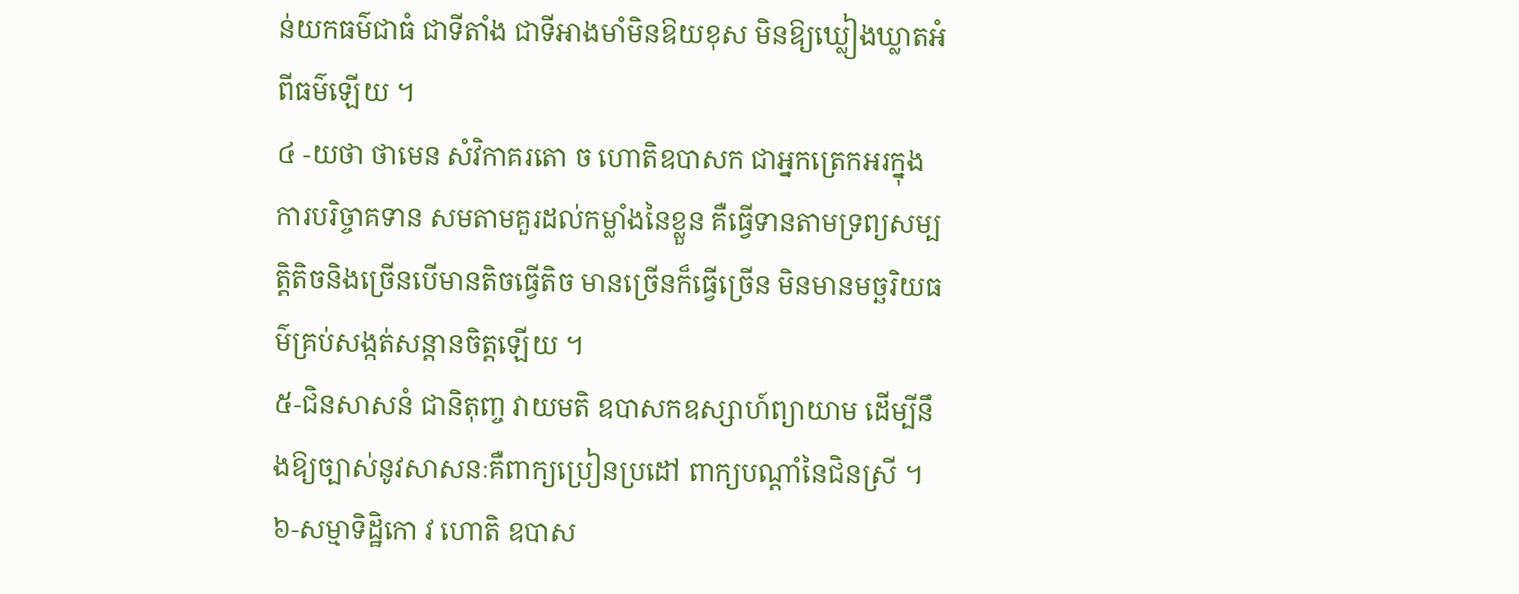ន់យកធម៌ជាធំ ជាទីតាំង ជាទីអាងមាំមិនឱយខុស មិនឱ្យឃ្លៀងឃ្លាតអំពីធម៌ឡើយ ។
៤ -យថា ថាមេន សំវិកាគរតោ ច ហោតិឧបាសក ជាអ្នកត្រេកអរក្នុងការបរិច្ចាគទាន សមតាមគួរដល់កម្លាំងនៃខ្លួន គឺធ្វើទានតាមទ្រព្យសម្បត្តិតិចនិងច្រើនបើមានតិចធ្វើតិច មានច្រើនក៏ធ្វើច្រើន មិនមានមច្ឆរិយធម៌គ្រប់សង្កត់សន្តានចិត្តឡើយ ។
៥-ជិនសាសនំ ជានិតុញ្ច វាយមតិ ឧបាសកឧស្សាហ៍ព្យាយាម ដើម្បីនឹងឱ្យច្បាស់នូវសាសនៈគឺពាក្យប្រៀនប្រដៅ ពាក្យបណ្តាំនៃជិនស្រី ។
៦-សម្មាទិដ្ឋិកោ វ ហោតិ ឧបាស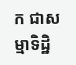ក ជាសម្មាទិដ្ឋិ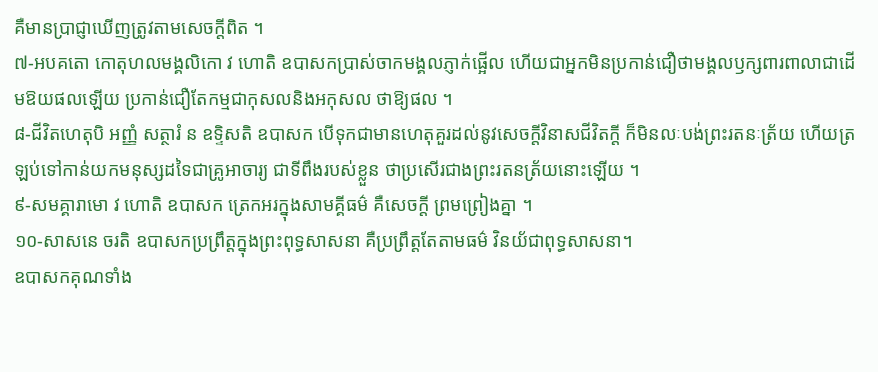គឺមានប្រាជ្ញាឃើញត្រូវតាមសេចក្តីពិត ។
៧-អបគតោ កោតុហលមង្គលិកោ វ ហោតិ ឧបាសកប្រាស់ចាកមង្គលភ្ញាក់ផ្អើល ហើយជាអ្នកមិនប្រកាន់ជឿថាមង្គលឫក្សពារពាលាជាដើមឱយផលឡើយ ប្រកាន់ជឿតែកម្មជាកុសលនិងអកុសល ថាឱ្យផល ។
៨-ជីវិតហេតុបិ អញ្ញំ សត្ថារំ ន ឧទ្ទិសតិ ឧបាសក បើទុកជាមានហេតុគួរដល់នូវសេចក្តីវិនាសជីវិតក្តី ក៏មិនលៈបង់ព្រះរតនៈត្រ័យ ហើយត្រឡប់ទៅកាន់យកមនុស្សដទៃជាគ្រូអាចារ្យ ជាទីពឹងរបស់ខ្លួន ថាប្រសើរជាងព្រះរតនត្រ័យនោះឡើយ ។
៩-សមគ្គារាមោ វ ហោតិ ឧបាសក ត្រេកអរក្នុងសាមគ្គីធម៌ គឺសេចក្តី ព្រមព្រៀងគ្នា ។
១០-សាសនេ ចរតិ ឧបាសកប្រព្រឹត្តក្នុងព្រះពុទ្ធសាសនា គឺប្រព្រឹត្តតែតាមធម៌ វិនយ័ជាពុទ្ធសាសនា។
ឧបាសកគុណទាំង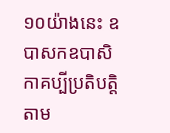១០យ៉ាងនេះ ឧបាសកឧបាសិកាគប្បីប្រតិបតិ្តតាម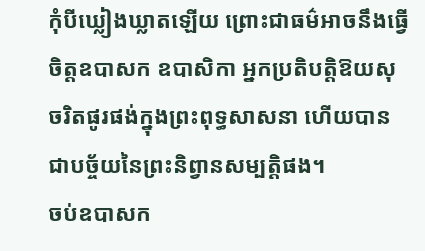កុំបីឃ្លៀងឃ្លាតឡើយ ព្រោះជាធម៌អាចនឹងធ្វើចិត្តឧបាសក ឧបាសិកា អ្នកប្រតិបតិ្តឱយសុចរិតផូរផង់ក្នុងព្រះពុទ្ធសាសនា ហើយបានជាបច្ច័យនៃព្រះនិព្វានសម្បត្តិផង។
ចប់ឧបាសក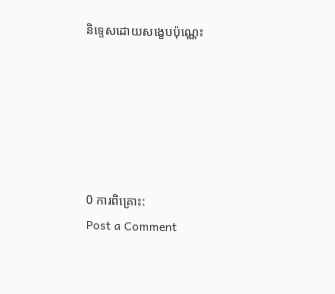និទ្ទេសដោយសង្ខេបប៉ុណ្ណេះ






0 ការពិគ្រោះ:
Post a Comment